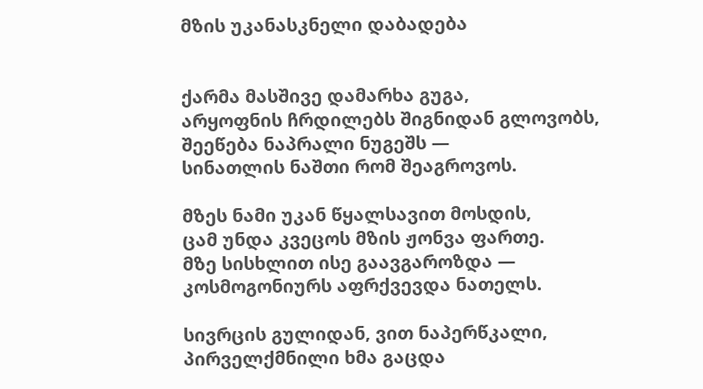მზის უკანასკნელი დაბადება


ქარმა მასშივე დამარხა გუგა,
არყოფნის ჩრდილებს შიგნიდან გლოვობს,
შეეწება ნაპრალი ნუგეშს —
სინათლის ნაშთი რომ შეაგროვოს.

მზეს ნამი უკან წყალსავით მოსდის,
ცამ უნდა კვეცოს მზის ჟონვა ფართე.
მზე სისხლით ისე გაავგაროზდა —
კოსმოგონიურს აფრქვევდა ნათელს.

სივრცის გულიდან, ვით ნაპერწკალი,
პირველქმნილი ხმა გაცდა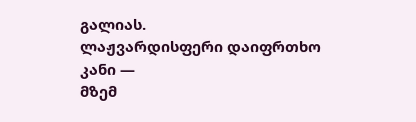გალიას.
ლაჟვარდისფერი დაიფრთხო კანი —
მზემ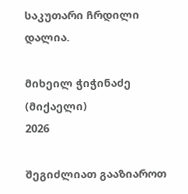საკუთარი ჩრდილი დალია.

მიხეილ ჭიჭინაძე (მიქაელი)
2026

შეგიძლიათ გააზიაროთ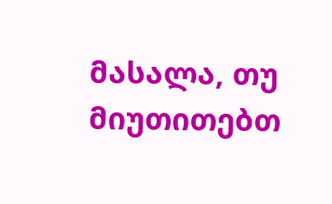მასალა, თუ მიუთითებთ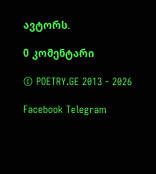ავტორს.

0 კომენტარი

© POETRY.GE 2013 - 2026

Facebook Telegram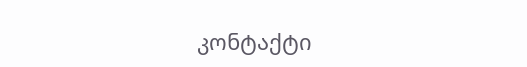კონტაქტი